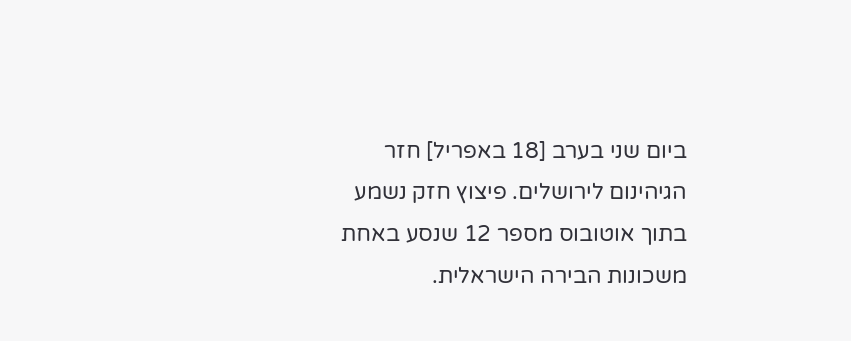ביום שני בערב [18 באפריל] חזר הגיהינום לירושלים. פיצוץ חזק נשמע בתוך אוטובוס מספר 12 שנסע באחת משכונות הבירה הישראלית.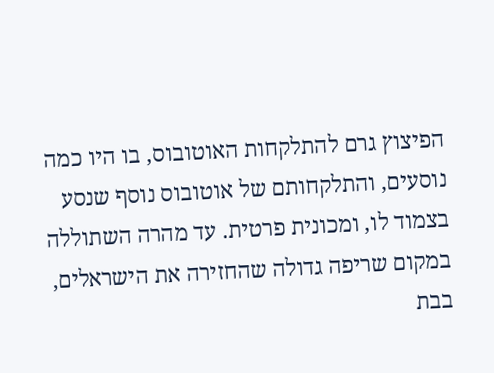הפיצוץ גרם להתלקחות האוטובוס, בו היו כמה נוסעים, והתלקחותם של אוטובוס נוסף שנסע בצמוד לו, ומכונית פרטית. עד מהרה השתוללה במקום שריפה גדולה שהחזירה את הישראלים, בבת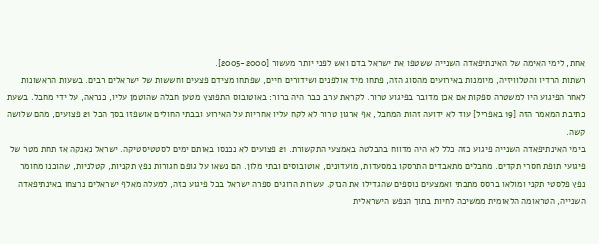אחת, לימי האימה של האינתיפאדה השנייה ששטפו את ישראל בדם ואש לפני יותר מעשור [2005-2000].
רשתות הרדיו והטלוויזיה, מיומנות באירועים מהסוג הזה, פתחו מיד אולפנים ושידורים חיים, שפתחו מצידם פצעים וחששות של ישראלים רבים. בשעות הראשונות לאחר הפיגוע היו למשטרה ספקות אם אכן מדובר בפיגוע טרור. לקראת ערב כבר היה ברור: באוטובוס התפוצץ מטען חבלה שהוטמן עליו, כנראה, על ידי מחבל. בשעת כתיבת המאמר הזה [19 באפריל] עוד לא ידועה זהות המחבל, אף ארגון טרור לא לקח עליו אחריות על האירוע ובבתי החולים אושפזו בסך הכל 21 פצועים, מהם שלושה קשה.
בימי האינתיפאדה השנייה פיגוע כזה כלל לא היה מדווח בהבלטה באמצעי התקשורת. 21 פצועים לא נכנסו באותם ימים לסטטיסטיקה. ישראל נאנקה אז תחת מטר של פיגועי תופת חסרי תקדים. מחבלים מתאבדים התרסקו במסעדות, מועדונים, אוטובוסים ובתי מלון. הם נשאו על גופם חגורות נפץ תקניות, קטלניות, שהוכנו מחומר נפץ פלסטי תקני ומולאו ברסס מתכתי ואמצעים נוספים שהגדילו את הנזק. עשרות הרוגים ספרה ישראל בכל פיגוע כזה, למעלה מאלף ישראלים נרצחו באינתיפאדה השנייה, הטראומה הלאומית ממשיכה לחיות בתוך הנפש הישראלית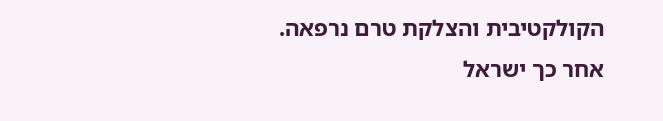הקולקטיבית והצלקת טרם נרפאה.
אחר כך ישראל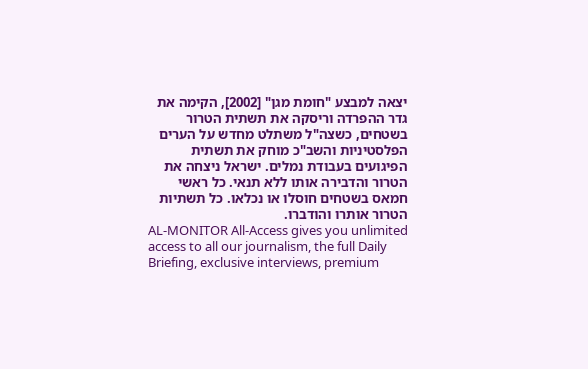יצאה למבצע "חומת מגן" [2002], הקימה את גדר ההפרדה וריסקה את תשתית הטרור בשטחים, כשצה"ל משתלט מחדש על הערים הפלסטיניות והשב"כ מוחק את תשתית הפיגועים בעבודת נמלים. ישראל ניצחה את הטרור והדבירה אותו ללא תנאי. כל ראשי חמאס בשטחים חוסלו או נכלאו. כל תשתיות הטרור אותרו והודברו.
AL-MONITOR All-Access gives you unlimited access to all our journalism, the full Daily Briefing, exclusive interviews, premium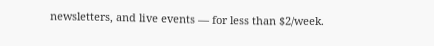newsletters, and live events — for less than $2/week.